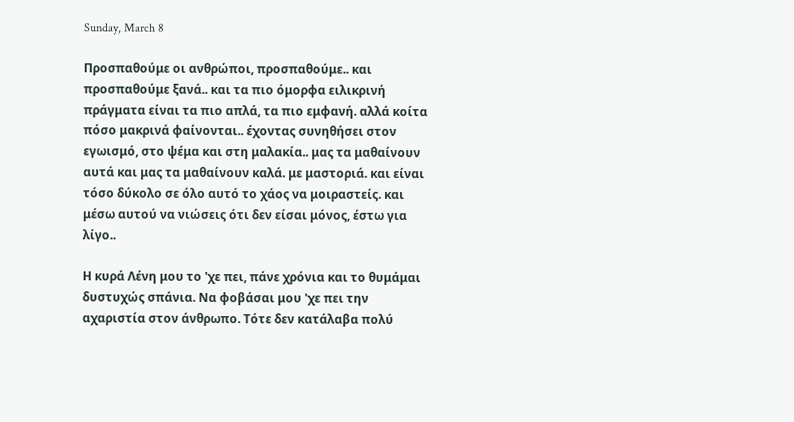Sunday, March 8

Προσπαθούμε οι ανθρώποι, προσπαθούμε.. και προσπαθούμε ξανά.. και τα πιο όμορφα ειλικρινή πράγματα είναι τα πιο απλά, τα πιο εμφανή. αλλά κοίτα πόσο μακρινά φαίνονται.. έχοντας συνηθήσει στον εγωισμό, στο ψέμα και στη μαλακία.. μας τα μαθαίνουν αυτά και μας τα μαθαίνουν καλά. με μαστοριά. και είναι τόσο δύκολο σε όλο αυτό το χάος να μοιραστείς. και μέσω αυτού να νιώσεις ότι δεν είσαι μόνος, έστω για λίγο..

Η κυρά Λένη μου το 'χε πει, πάνε χρόνια και το θυμάμαι δυστυχώς σπάνια. Να φοβάσαι μου 'χε πει την αχαριστία στον άνθρωπο. Τότε δεν κατάλαβα πολύ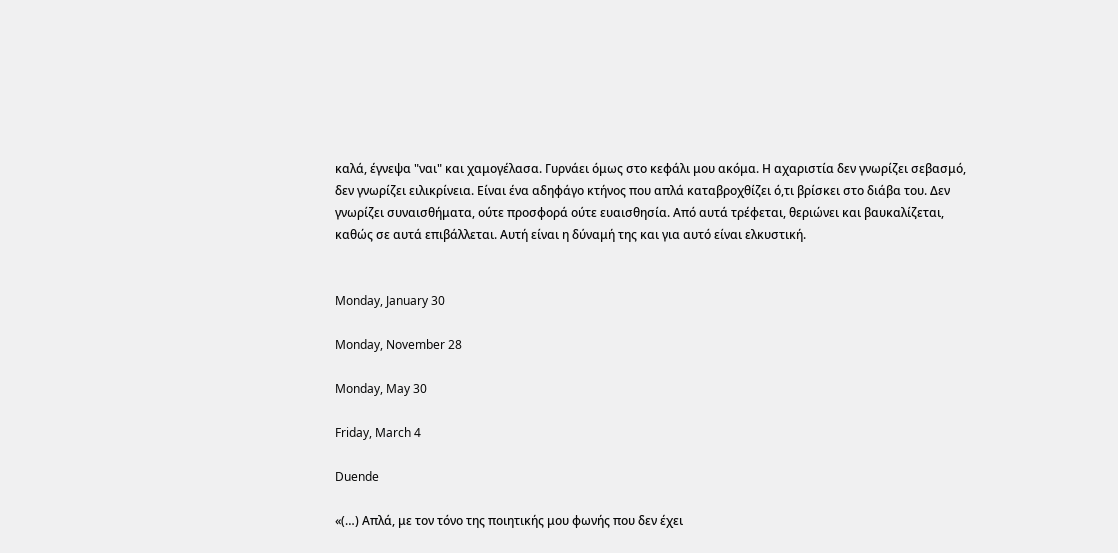καλά, έγνεψα "ναι" και χαμογέλασα. Γυρνάει όμως στο κεφάλι μου ακόμα. Η αχαριστία δεν γνωρίζει σεβασμό, δεν γνωρίζει ειλικρίνεια. Είναι ένα αδηφάγο κτήνος που απλά καταβροχθίζει ό,τι βρίσκει στο διάβα του. Δεν γνωρίζει συναισθήματα, ούτε προσφορά ούτε ευαισθησία. Από αυτά τρέφεται, θεριώνει και βαυκαλίζεται, καθώς σε αυτά επιβάλλεται. Αυτή είναι η δύναμή της και για αυτό είναι ελκυστική.


Monday, January 30

Monday, November 28

Monday, May 30

Friday, March 4

Duende

«(…) Απλά, με τον τόνο της ποιητικής μου φωνής που δεν έχει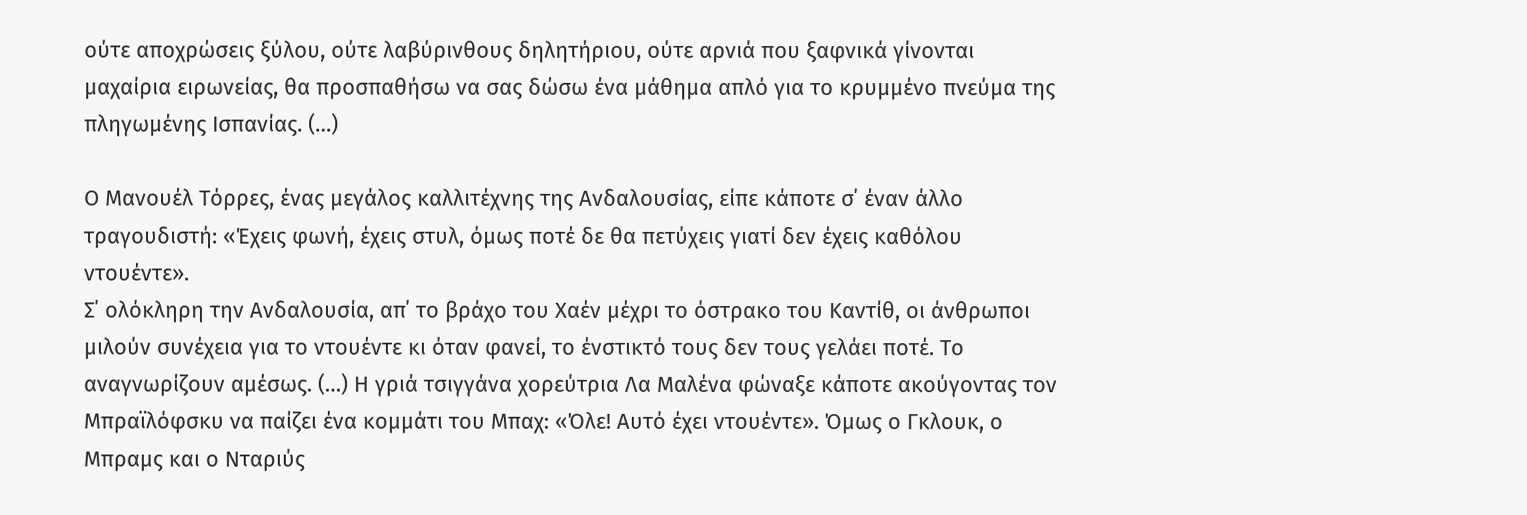ούτε αποχρώσεις ξύλου, ούτε λαβύρινθους δηλητήριου, ούτε αρνιά που ξαφνικά γίνονται μαχαίρια ειρωνείας, θα προσπαθήσω να σας δώσω ένα μάθημα απλό για το κρυμμένο πνεύμα της πληγωμένης Ισπανίας. (…)

Ο Μανουέλ Τόρρες, ένας μεγάλος καλλιτέχνης της Ανδαλουσίας, είπε κάποτε σ΄ έναν άλλο τραγουδιστή: «Έχεις φωνή, έχεις στυλ, όμως ποτέ δε θα πετύχεις γιατί δεν έχεις καθόλου ντουέντε».
Σ΄ ολόκληρη την Ανδαλουσία, απ΄ το βράχο του Χαέν μέχρι το όστρακο του Καντίθ, οι άνθρωποι μιλούν συνέχεια για το ντουέντε κι όταν φανεί, το ένστικτό τους δεν τους γελάει ποτέ. Το αναγνωρίζουν αμέσως. (…) Η γριά τσιγγάνα χορεύτρια Λα Μαλένα φώναξε κάποτε ακούγοντας τον Μπραϊλόφσκυ να παίζει ένα κομμάτι του Μπαχ: «Όλε! Αυτό έχει ντουέντε». Όμως ο Γκλουκ, ο Μπραμς και ο Νταριύς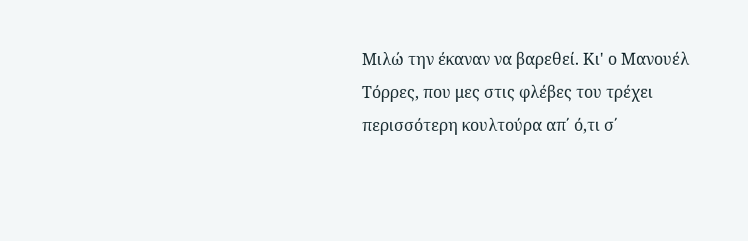Μιλώ την έκαναν να βαρεθεί. Κι' ο Μανουέλ Τόρρες, που μες στις φλέβες του τρέχει περισσότερη κουλτούρα απ΄ ό,τι σ΄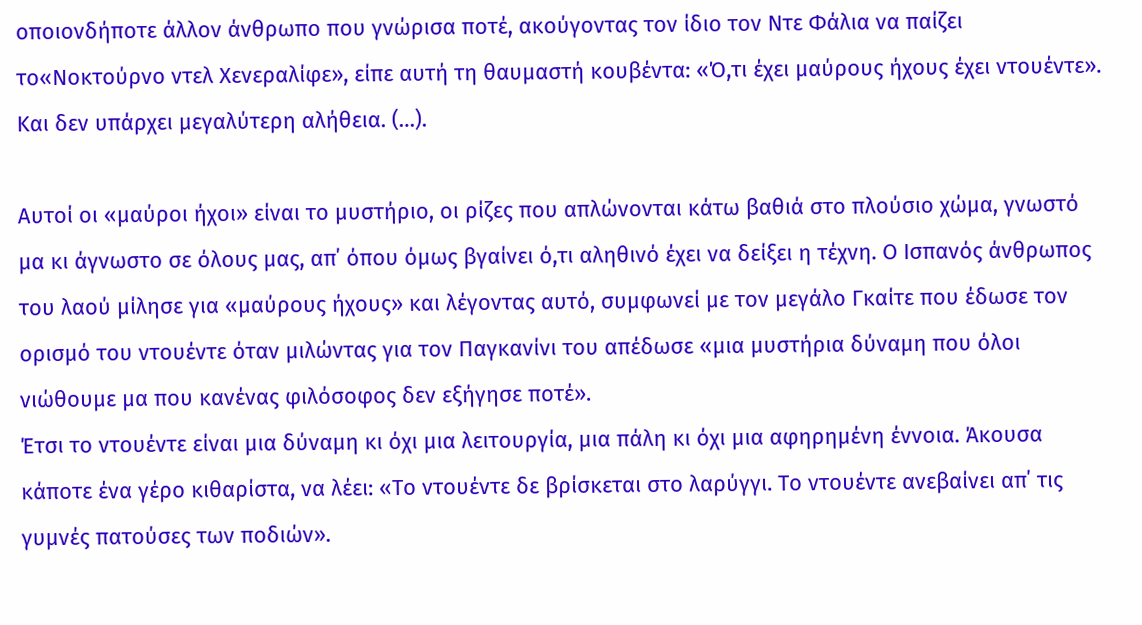οποιονδήποτε άλλον άνθρωπο που γνώρισα ποτέ, ακούγοντας τον ίδιο τον Ντε Φάλια να παίζει το«Νοκτούρνο ντελ Χενεραλίφε», είπε αυτή τη θαυμαστή κουβέντα: «Ό,τι έχει μαύρους ήχους έχει ντουέντε». Και δεν υπάρχει μεγαλύτερη αλήθεια. (…).

Αυτοί οι «μαύροι ήχοι» είναι το μυστήριο, οι ρίζες που απλώνονται κάτω βαθιά στο πλούσιο χώμα, γνωστό μα κι άγνωστο σε όλους μας, απ΄ όπου όμως βγαίνει ό,τι αληθινό έχει να δείξει η τέχνη. Ο Ισπανός άνθρωπος του λαού μίλησε για «μαύρους ήχους» και λέγοντας αυτό, συμφωνεί με τον μεγάλο Γκαίτε που έδωσε τον ορισμό του ντουέντε όταν μιλώντας για τον Παγκανίνι του απέδωσε «μια μυστήρια δύναμη που όλοι νιώθουμε μα που κανένας φιλόσοφος δεν εξήγησε ποτέ».
Έτσι το ντουέντε είναι μια δύναμη κι όχι μια λειτουργία, μια πάλη κι όχι μια αφηρημένη έννοια. Άκουσα κάποτε ένα γέρο κιθαρίστα, να λέει: «Το ντουέντε δε βρίσκεται στο λαρύγγι. Το ντουέντε ανεβαίνει απ΄ τις γυμνές πατούσες των ποδιών».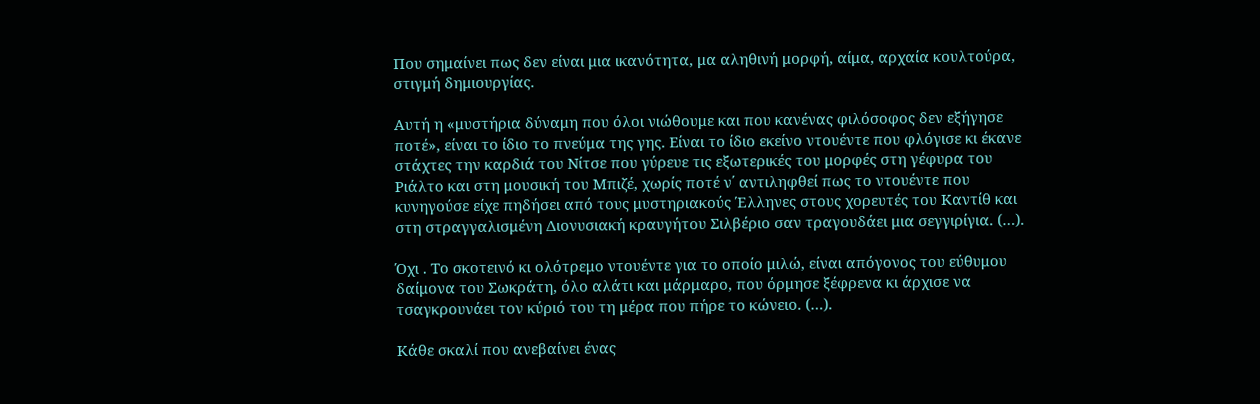Που σημαίνει πως δεν είναι μια ικανότητα, μα αληθινή μορφή, αίμα, αρχαία κουλτούρα, στιγμή δημιουργίας.

Αυτή η «μυστήρια δύναμη που όλοι νιώθουμε και που κανένας φιλόσοφος δεν εξήγησε ποτέ», είναι το ίδιο το πνεύμα της γης. Είναι το ίδιο εκείνο ντουέντε που φλόγισε κι έκανε στάχτες την καρδιά του Νίτσε που γύρευε τις εξωτερικές του μορφές στη γέφυρα του Ριάλτο και στη μουσική του Μπιζέ, χωρίς ποτέ ν΄ αντιληφθεί πως το ντουέντε που κυνηγούσε είχε πηδήσει από τους μυστηριακούς Έλληνες στους χορευτές του Καντίθ και στη στραγγαλισμένη Διονυσιακή κραυγήτου Σιλβέριο σαν τραγουδάει μια σεγγιρίγια. (…).

Όχι . Το σκοτεινό κι ολότρεμο ντουέντε για το οποίο μιλώ, είναι απόγονος του εύθυμου δαίμονα του Σωκράτη, όλο αλάτι και μάρμαρο, που όρμησε ξέφρενα κι άρχισε να τσαγκρουνάει τον κύριό του τη μέρα που πήρε το κώνειο. (…).

Κάθε σκαλί που ανεβαίνει ένας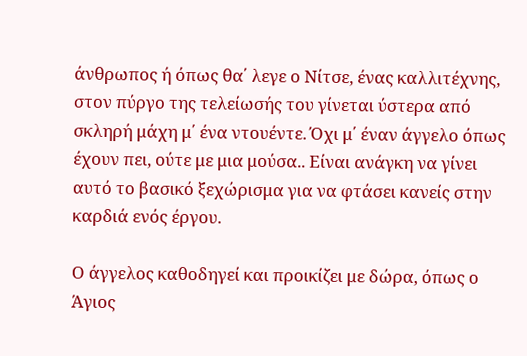άνθρωπος ή όπως θα΄ λεγε ο Νίτσε, ένας καλλιτέχνης, στον πύργο της τελείωσής του γίνεται ύστερα από σκληρή μάχη μ΄ ένα ντουέντε. Όχι μ΄ έναν άγγελο όπως έχουν πει, ούτε με μια μούσα.. Είναι ανάγκη να γίνει αυτό το βασικό ξεχώρισμα για να φτάσει κανείς στην καρδιά ενός έργου.

Ο άγγελος καθοδηγεί και προικίζει με δώρα, όπως ο Άγιος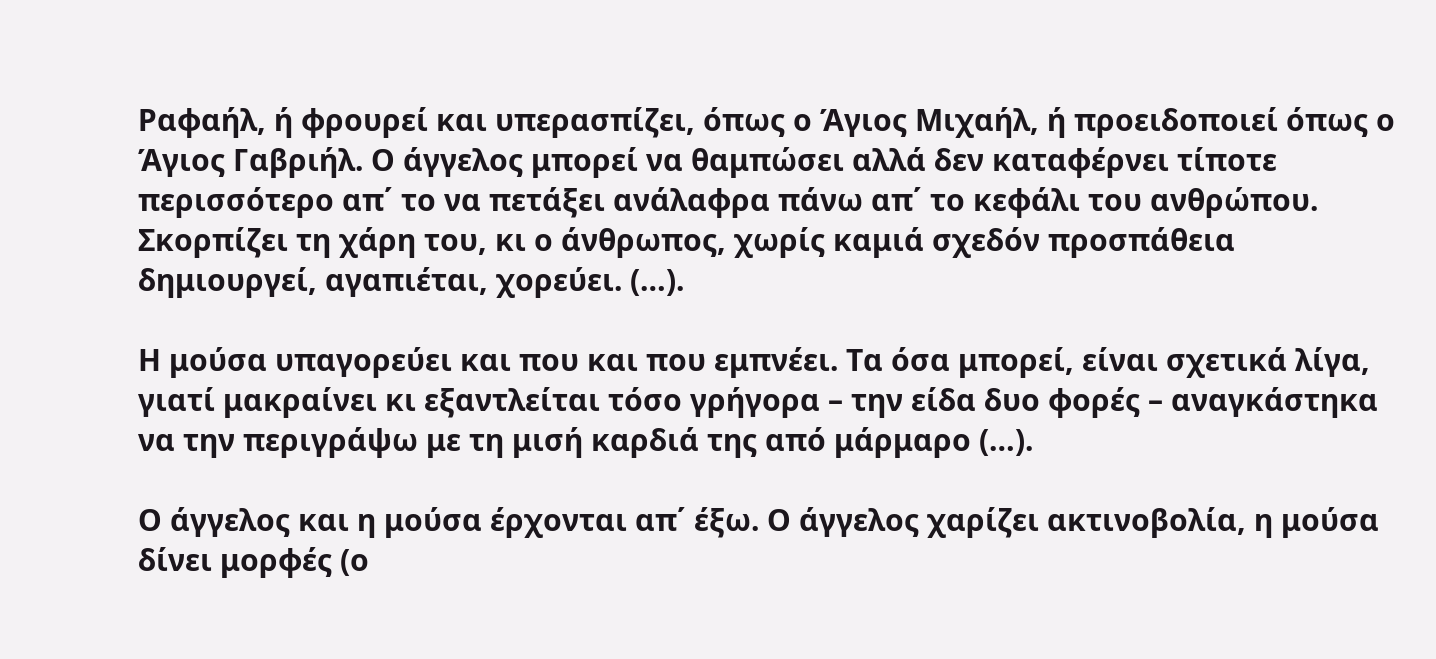Ραφαήλ, ή φρουρεί και υπερασπίζει, όπως ο Άγιος Μιχαήλ, ή προειδοποιεί όπως ο Άγιος Γαβριήλ. Ο άγγελος μπορεί να θαμπώσει αλλά δεν καταφέρνει τίποτε περισσότερο απ΄ το να πετάξει ανάλαφρα πάνω απ΄ το κεφάλι του ανθρώπου. Σκορπίζει τη χάρη του, κι ο άνθρωπος, χωρίς καμιά σχεδόν προσπάθεια δημιουργεί, αγαπιέται, χορεύει. (…).

Η μούσα υπαγορεύει και που και που εμπνέει. Τα όσα μπορεί, είναι σχετικά λίγα, γιατί μακραίνει κι εξαντλείται τόσο γρήγορα – την είδα δυο φορές – αναγκάστηκα να την περιγράψω με τη μισή καρδιά της από μάρμαρο (…).

Ο άγγελος και η μούσα έρχονται απ΄ έξω. Ο άγγελος χαρίζει ακτινοβολία, η μούσα δίνει μορφές (ο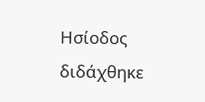Ησίοδος διδάχθηκε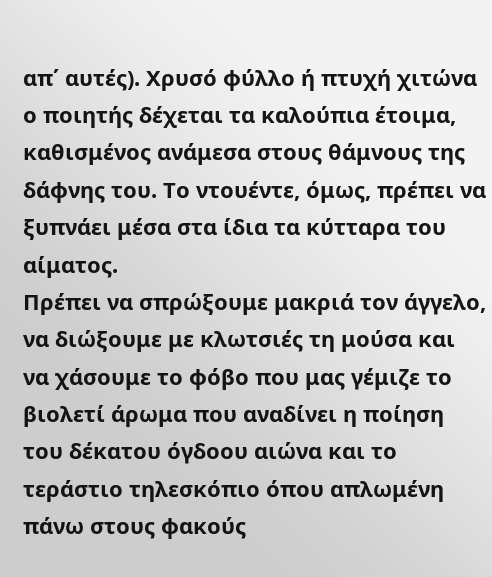απ΄ αυτές). Χρυσό φύλλο ή πτυχή χιτώνα ο ποιητής δέχεται τα καλούπια έτοιμα, καθισμένος ανάμεσα στους θάμνους της δάφνης του. Το ντουέντε, όμως, πρέπει να ξυπνάει μέσα στα ίδια τα κύτταρα του αίματος.
Πρέπει να σπρώξουμε μακριά τον άγγελο, να διώξουμε με κλωτσιές τη μούσα και να χάσουμε το φόβο που μας γέμιζε το βιολετί άρωμα που αναδίνει η ποίηση του δέκατου όγδοου αιώνα και το τεράστιο τηλεσκόπιο όπου απλωμένη πάνω στους φακούς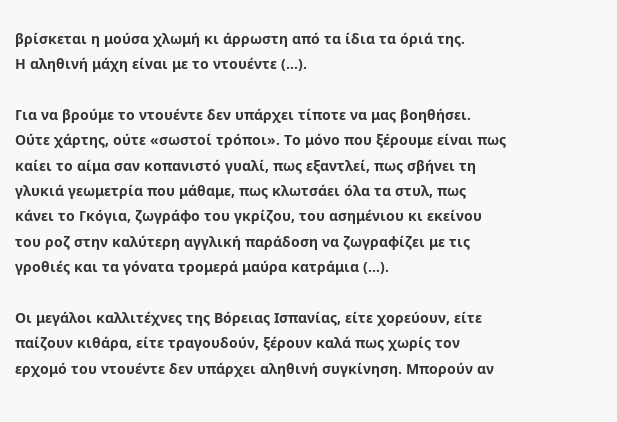βρίσκεται η μούσα χλωμή κι άρρωστη από τα ίδια τα όριά της.
Η αληθινή μάχη είναι με το ντουέντε (…).

Για να βρούμε το ντουέντε δεν υπάρχει τίποτε να μας βοηθήσει. Ούτε χάρτης, ούτε «σωστοί τρόποι». Το μόνο που ξέρουμε είναι πως καίει το αίμα σαν κοπανιστό γυαλί, πως εξαντλεί, πως σβήνει τη γλυκιά γεωμετρία που μάθαμε, πως κλωτσάει όλα τα στυλ, πως κάνει το Γκόγια, ζωγράφο του γκρίζου, του ασημένιου κι εκείνου του ροζ στην καλύτερη αγγλική παράδοση να ζωγραφίζει με τις γροθιές και τα γόνατα τρομερά μαύρα κατράμια (…).

Οι μεγάλοι καλλιτέχνες της Βόρειας Ισπανίας, είτε χορεύουν, είτε παίζουν κιθάρα, είτε τραγουδούν, ξέρουν καλά πως χωρίς τον ερχομό του ντουέντε δεν υπάρχει αληθινή συγκίνηση. Μπορούν αν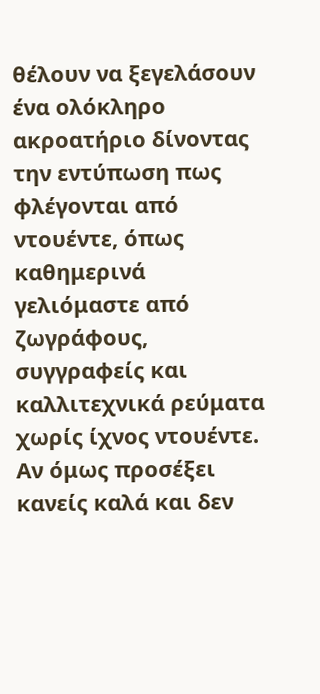θέλουν να ξεγελάσουν ένα ολόκληρο ακροατήριο δίνοντας την εντύπωση πως φλέγονται από ντουέντε, όπως καθημερινά γελιόμαστε από ζωγράφους, συγγραφείς και καλλιτεχνικά ρεύματα χωρίς ίχνος ντουέντε. Αν όμως προσέξει κανείς καλά και δεν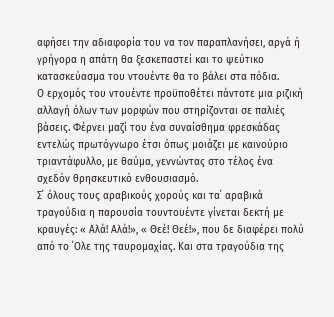αφήσει την αδιαφορία του να τον παραπλανήσει, αργά ή γρήγορα η απάτη θα ξεσκεπαστεί και το ψεύτικο κατασκεύασμα του ντουέντε θα το βάλει στα πόδια.
Ο ερχομός του ντουέντε προϋποθέτει πάντοτε μια ριζική αλλαγή όλων των μορφών που στηρίζονται σε παλιές βάσεις. Φέρνει μαζί του ένα συναίσθημα φρεσκάδας εντελώς πρωτόγνωρο έτσι όπως μοιάζει με καινούριο τριαντάφυλλο, με θαύμα, γεννώντας στο τέλος ένα σχεδόν θρησκευτικό ενθουσιασμό.
Σ΄ όλους τους αραβικούς χορούς και τα΄ αραβικά τραγούδια η παρουσία τουντουέντε γίνεται δεκτή με κραυγές: « Αλά! Αλά!», « Θεέ! Θεέ!», που δε διαφέρει πολύ από το ΄Ολε της ταυρομαχίας. Και στα τραγούδια της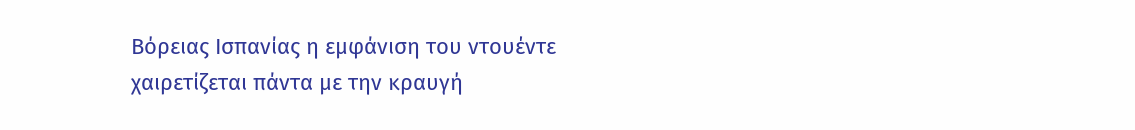Βόρειας Ισπανίας η εμφάνιση του ντουέντε χαιρετίζεται πάντα με την κραυγή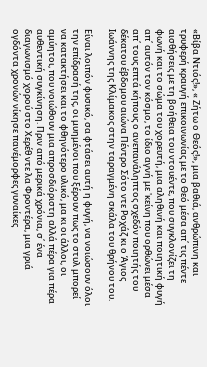«Βίβα Ντιός!», « Ζήτω ο Θεός!», μια βαθιά, ανθρώπινη και τρυφερή κραυγή επικοινωνίας με το Θεό μέσα απ΄ τις πέντε αισθήσεις με τη βοήθεια του ντουέντε, που συγκλονίζει τη φωνή και το σώμα του χορευτή, μια αληθινή και ποιητική φυγή απ΄ αυτόν τον κόσμο, το ίδιο αγνή με 'κείνη που ορθώνει μέσα απ΄ τους επτά κήπους ο ανεπανάληπτος σχεδόν ποιητής του δέκατου έβδομου αιώνα Πέντρο Σότο ντε Ροχάζ κι ο Άγιος Ιωάννης της Κλίμακος στην ταραγμένη σκάλα του θρήνου του.

Είναι λοιπόν φυσικό, σα φτάσει αυτή η φυγή, να νοιώσουν όλοι την επίδρασή της, οι μυημένοι που ξέρουν πως το στυλ μπορεί να κατακτήσει και το φθηνότερο υλικό, μα κι οι άλλοι, οι αμύητοι, που νοιώθουν μια απροσδιόριστη αλλά πέρα για πέρα αυθεντική συγκίνηση. Πριν από μερικά χρόνια, σ΄ ένα διαγωνισμό χορού στο Χερέθ ντε λα Φροντέρα, μια γριά ογδόντα χρονών νίκησε πανέμορφες γυναίκες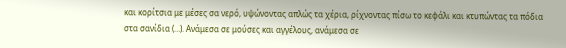και κορίτσια με μέσες σα νερό, υψώνοντας απλώς τα χέρια, ρίχνοντας πίσω το κεφάλι και κτυπώντας τα πόδια στα σανίδια (…). Ανάμεσα σε μούσες και αγγέλους, ανάμεσα σε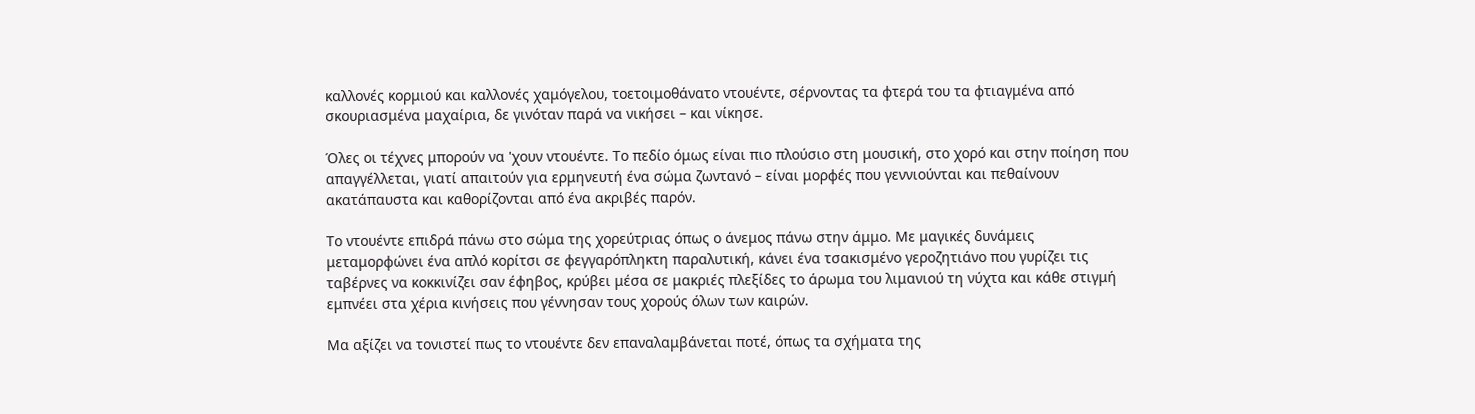καλλονές κορμιού και καλλονές χαμόγελου, τοετοιμοθάνατο ντουέντε, σέρνοντας τα φτερά του τα φτιαγμένα από σκουριασμένα μαχαίρια, δε γινόταν παρά να νικήσει – και νίκησε.

Όλες οι τέχνες μπορούν να 'χουν ντουέντε. Το πεδίο όμως είναι πιο πλούσιο στη μουσική, στο χορό και στην ποίηση που απαγγέλλεται, γιατί απαιτούν για ερμηνευτή ένα σώμα ζωντανό – είναι μορφές που γεννιούνται και πεθαίνουν ακατάπαυστα και καθορίζονται από ένα ακριβές παρόν.

Το ντουέντε επιδρά πάνω στο σώμα της χορεύτριας όπως ο άνεμος πάνω στην άμμο. Με μαγικές δυνάμεις μεταμορφώνει ένα απλό κορίτσι σε φεγγαρόπληκτη παραλυτική, κάνει ένα τσακισμένο γεροζητιάνο που γυρίζει τις ταβέρνες να κοκκινίζει σαν έφηβος, κρύβει μέσα σε μακριές πλεξίδες το άρωμα του λιμανιού τη νύχτα και κάθε στιγμή εμπνέει στα χέρια κινήσεις που γέννησαν τους χορούς όλων των καιρών.

Μα αξίζει να τονιστεί πως το ντουέντε δεν επαναλαμβάνεται ποτέ, όπως τα σχήματα της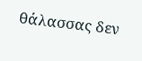θάλασσας δεν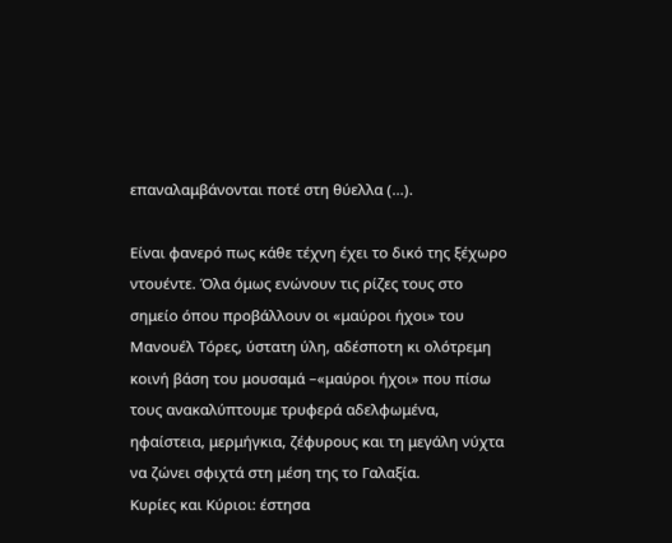επαναλαμβάνονται ποτέ στη θύελλα (…).

Είναι φανερό πως κάθε τέχνη έχει το δικό της ξέχωρο ντουέντε. Όλα όμως ενώνουν τις ρίζες τους στο σημείο όπου προβάλλουν οι «μαύροι ήχοι» του Μανουέλ Τόρες, ύστατη ύλη, αδέσποτη κι ολότρεμη κοινή βάση του μουσαμά –«μαύροι ήχοι» που πίσω τους ανακαλύπτουμε τρυφερά αδελφωμένα, ηφαίστεια, μερμήγκια, ζέφυρους και τη μεγάλη νύχτα να ζώνει σφιχτά στη μέση της το Γαλαξία.
Κυρίες και Κύριοι: έστησα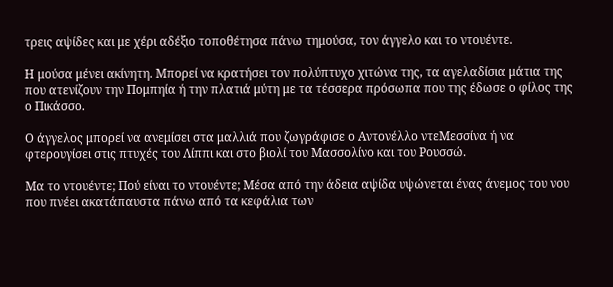τρεις αψίδες και με χέρι αδέξιο τοποθέτησα πάνω τημούσα, τον άγγελο και το ντουέντε.

Η μούσα μένει ακίνητη. Μπορεί να κρατήσει τον πολύπτυχο χιτώνα της, τα αγελαδίσια μάτια της που ατενίζουν την Πομπηία ή την πλατιά μύτη με τα τέσσερα πρόσωπα που της έδωσε ο φίλος της ο Πικάσσο.

Ο άγγελος μπορεί να ανεμίσει στα μαλλιά που ζωγράφισε ο Αντονέλλο ντεΜεσσίνα ή να φτερουγίσει στις πτυχές του Λίππι και στο βιολί του Μασσολίνο και του Ρουσσώ.

Μα το ντουέντε; Πού είναι το ντουέντε; Μέσα από την άδεια αψίδα υψώνεται ένας άνεμος του νου που πνέει ακατάπαυστα πάνω από τα κεφάλια των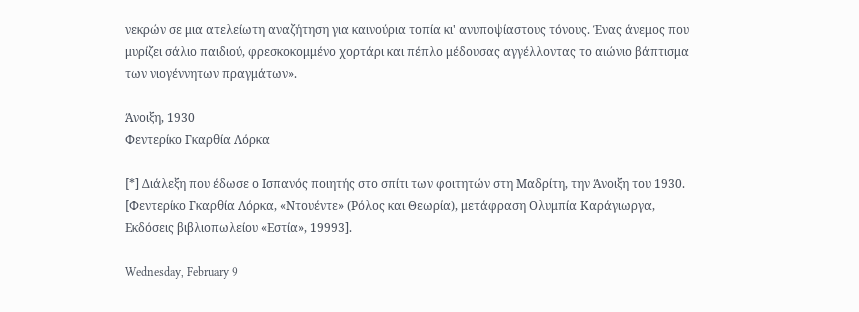νεκρών σε μια ατελείωτη αναζήτηση για καινούρια τοπία κι' ανυποψίαστους τόνους. Ένας άνεμος που μυρίζει σάλιο παιδιού, φρεσκοκομμένο χορτάρι και πέπλο μέδουσας αγγέλλοντας το αιώνιο βάπτισμα των νιογέννητων πραγμάτων».

Άνοιξη, 1930
Φεντερίκο Γκαρθία Λόρκα

[*] Διάλεξη που έδωσε ο Ισπανός ποιητής στο σπίτι των φοιτητών στη Μαδρίτη, την Άνοιξη του 1930. [Φεντερίκο Γκαρθία Λόρκα, «Ντουέντε» (Ρόλος και Θεωρία), μετάφραση Ολυμπία Καράγιωργα, Εκδόσεις βιβλιοπωλείου «Εστία», 19993].

Wednesday, February 9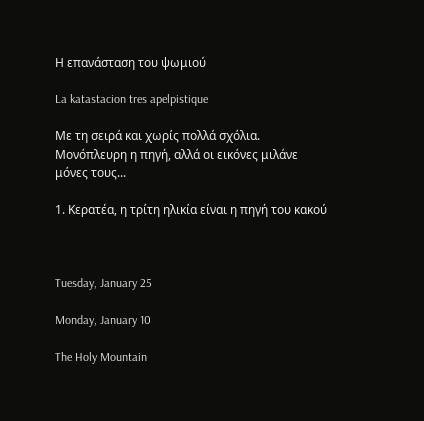Η επανάσταση του ψωμιού

La katastacion tres apelpistique

Με τη σειρά και χωρίς πολλά σχόλια. Μονόπλευρη η πηγή, αλλά οι εικόνες μιλάνε μόνες τους...

1. Κερατέα, η τρίτη ηλικία είναι η πηγή του κακού



Tuesday, January 25

Monday, January 10

The Holy Mountain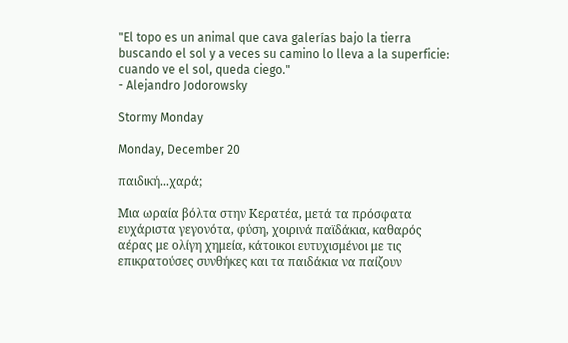"El topo es un animal que cava galerías bajo la tierra buscando el sol y a veces su camino lo lleva a la superficie: cuando ve el sol, queda ciego."
- Alejandro Jodorowsky

Stormy Monday

Monday, December 20

παιδική...χαρά;

Μια ωραία βόλτα στην Κερατέα, μετά τα πρόσφατα ευχάριστα γεγονότα, φύση, χοιρινά παϊδάκια, καθαρός αέρας με ολίγη χημεία, κάτοικοι ευτυχισμένοι με τις επικρατούσες συνθήκες και τα παιδάκια να παίζουν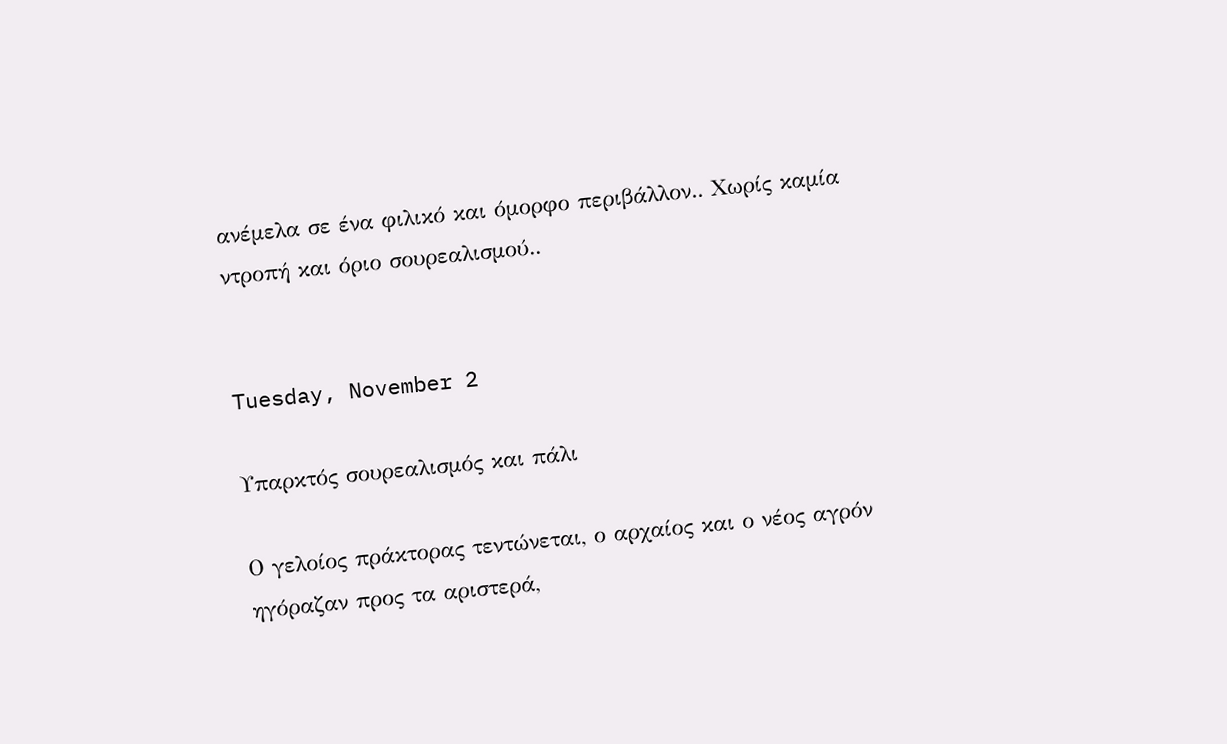ανέμελα σε ένα φιλικό και όμορφο περιβάλλον.. Χωρίς καμία ντροπή και όριο σουρεαλισμού..


Tuesday, November 2

Υπαρκτός σουρεαλισμός και πάλι

Ο γελοίος πράκτορας τεντώνεται, ο αρχαίος και ο νέος αγρόν ηγόραζαν προς τα αριστερά,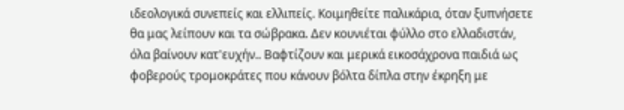ιδεολογικά συνεπείς και ελλιπείς. Κοιμηθείτε παλικάρια, όταν ξυπνήσετε θα μας λείπουν και τα σώβρακα. Δεν κουνιέται φύλλο στο ελλαδιστάν, όλα βαίνουν κατ'ευχήν.. Βαφτίζουν και μερικά εικοσάχρονα παιδιά ως φοβερούς τρομοκράτες που κάνουν βόλτα δίπλα στην έκρηξη με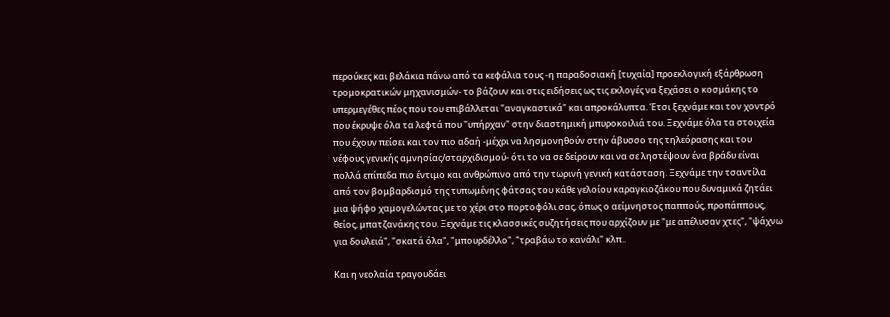περούκες και βελάκια πάνω από τα κεφάλια τους -η παραδοσιακή [τυχαία] προεκλογική εξάρθρωση τρομοκρατικών μηχανισμών- το βάζουν και στις ειδήσεις ως τις εκλογές να ξεχάσει ο κοσμάκης το υπερμεγέθες πέος που του επιβάλλεται "αναγκαστικά" και απροκάλυπτα. Έτσι ξεχνάμε και τον χοντρό που έκρυψε όλα τα λεφτά που "υπήρχαν" στην διαστημική μπυροκοιλιά του. Ξεχνάμε όλα τα στοιχεία που έχουν πείσει και τον πιο αδαή -μέχρι να λησμονηθούν στην άβυσσο της τηλεόρασης και του νέφους γενικής αμνησίας/σταρχιδισμού- ότι το να σε δείρουν και να σε ληστέψουν ένα βράδυ είναι πολλά επίπεδα πιο έντιμο και ανθρώπινο από την τωρινή γενική κατάσταση. Ξεχνάμε την τσαντίλα από τον βομβαρδισμό της τυπωμένης φάτσας του κάθε γελοίου καραγκιοζάκου που δυναμικά ζητάει μια ψήφο χαμογελώντας με το χέρι στο πορτοφόλι σας, όπως ο αείμνηστος παππούς, προπάππους, θείος, μπατζανάκης του. Ξεχνάμε τις κλασσικές συζητήσεις που αρχίζουν με "με απέλυσαν χτες", "ψάχνω για δουλειά", "σκατά όλα", "μπουρδέλλο", "τραβάω το κανάλι" κλπ..

Και η νεολαία τραγουδάει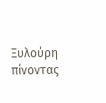Ξυλούρη πίνοντας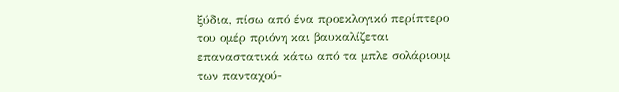ξύδια, πίσω από ένα προεκλογικό περίπτερο του ομέρ πριόνη και βαυκαλίζεται επαναστατικά κάτω από τα μπλε σολάριουμ των πανταχού-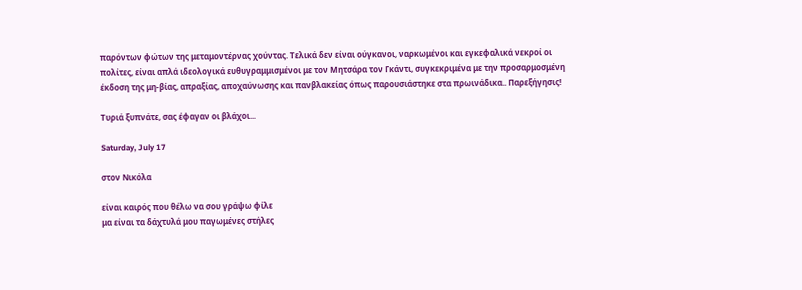παρόντων φώτων της μεταμοντέρνας χούντας. Τελικά δεν είναι ούγκανοι, ναρκωμένοι και εγκεφαλικά νεκροί οι πολίτες, είναι απλά ιδεολογικά ευθυγραμμισμένοι με τον Μητσάρα τον Γκάντι, συγκεκριμένα με την προσαρμοσμένη έκδοση της μη-βίας, απραξίας, αποχαύνωσης και πανβλακείας όπως παρουσιάστηκε στα πρωινάδικα.. Παρεξήγησις!

Τυριά ξυπνάτε, σας έφαγαν οι βλάχοι...

Saturday, July 17

στον Νικόλα

είναι καιρός που θέλω να σου γράψω φίλε
μα είναι τα δάχτυλά μου παγωμένες στήλες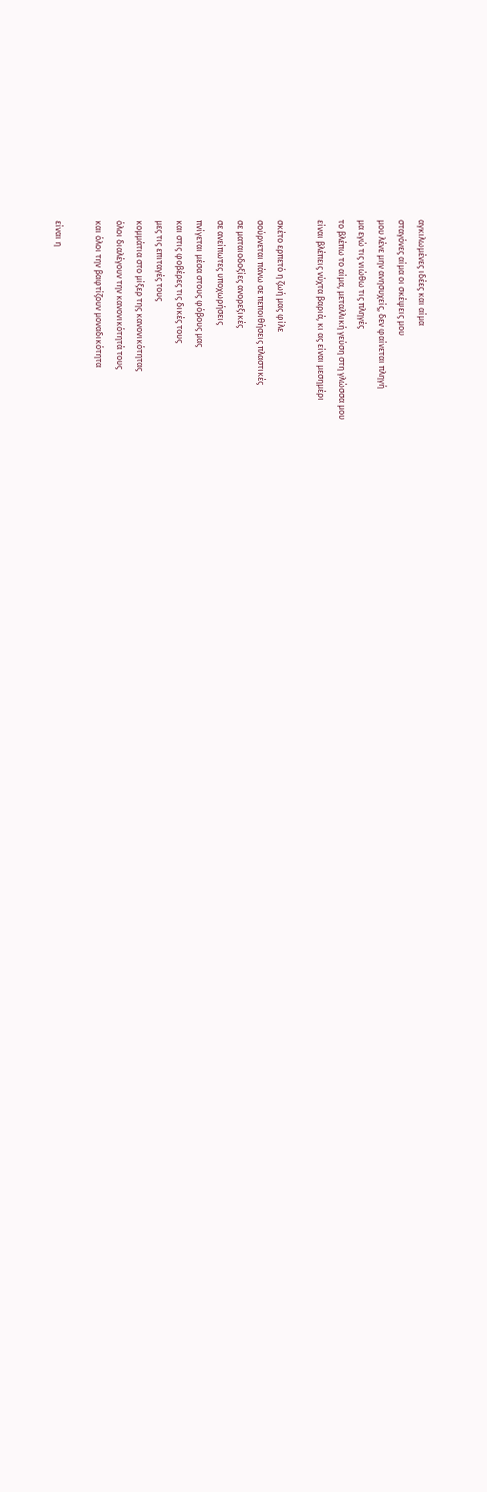αγκιλωμένες ιδέες και αίμα
σταγόνες αίμα οι σκέψεις μου
μου λένε μην ανησυχείς, δεν φαίνεται πληγή
μα εγώ τις νιώθω τις πληγές
το βλέπω το αίμα, μεταλλική γεύση στη γλώσσα μου
είναι βλέπεις νύχτα βαριά, κι ας είναι μεσημέρι

σκέτο ερπετό η ζωή μας φίλε
σούρνεται πάνω σε πεποιθήσεις πλαστικές
σε ματαιοδοξίες ανορεξικές
σε ανείπωτες υποχωρήσεις
πνίγεται μέσα στους φόβους μας
και στις φοβέρες τις δικές τους
μες τις επιταγές τους
κομμάτια στο μίξερ της κανονικότητας
όλοι διαλέγουν την κανονικότητά τους
και όλοι την βαφτίζουν μοναδικότητα

είναι η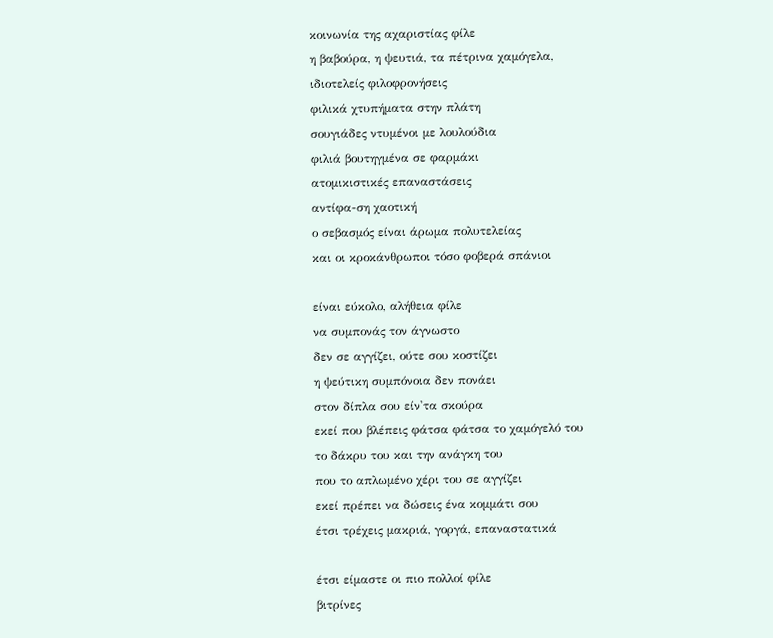κοινωνία της αχαριστίας φίλε
η βαβούρα, η ψευτιά, τα πέτρινα χαμόγελα,
ιδιοτελείς φιλοφρονήσεις
φιλικά χτυπήματα στην πλάτη
σουγιάδες ντυμένοι με λουλούδια
φιλιά βουτηγμένα σε φαρμάκι
ατομικιστικές επαναστάσεις
αντίφα-ση χαοτική
ο σεβασμός είναι άρωμα πολυτελείας
και οι κροκάνθρωποι τόσο φοβερά σπάνιοι

είναι εύκολο, αλήθεια φίλε
να συμπονάς τον άγνωστο
δεν σε αγγίζει, ούτε σου κοστίζει
η ψεύτικη συμπόνοια δεν πονάει
στον δίπλα σου είν'τα σκούρα
εκεί που βλέπεις φάτσα φάτσα το χαμόγελό του
το δάκρυ του και την ανάγκη του
που το απλωμένο χέρι του σε αγγίζει
εκεί πρέπει να δώσεις ένα κομμάτι σου
έτσι τρέχεις μακριά, γοργά, επαναστατικά

έτσι είμαστε οι πιο πολλοί φίλε
βιτρίνες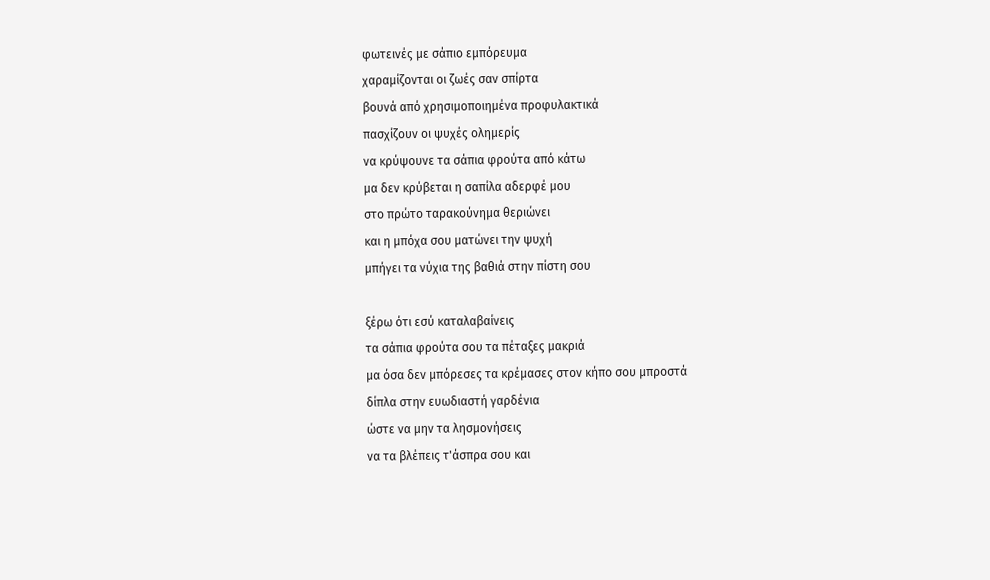φωτεινές με σάπιο εμπόρευμα
χαραμίζονται οι ζωές σαν σπίρτα
βουνά από χρησιμοποιημένα προφυλακτικά
πασχίζουν οι ψυχές ολημερίς
να κρύψουνε τα σάπια φρούτα από κάτω
μα δεν κρύβεται η σαπίλα αδερφέ μου
στο πρώτο ταρακούνημα θεριώνει
και η μπόχα σου ματώνει την ψυχή
μπήγει τα νύχια της βαθιά στην πίστη σου

ξέρω ότι εσύ καταλαβαίνεις
τα σάπια φρούτα σου τα πέταξες μακριά
μα όσα δεν μπόρεσες τα κρέμασες στον κήπο σου μπροστά
δίπλα στην ευωδιαστή γαρδένια
ώστε να μην τα λησμονήσεις
να τα βλέπεις τ'άσπρα σου και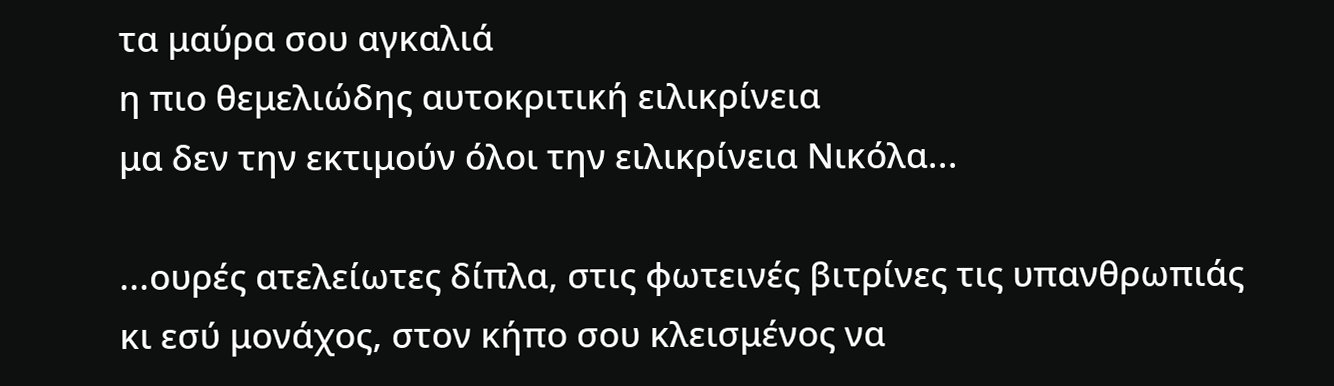τα μαύρα σου αγκαλιά
η πιο θεμελιώδης αυτοκριτική ειλικρίνεια
μα δεν την εκτιμούν όλοι την ειλικρίνεια Νικόλα...

...ουρές ατελείωτες δίπλα, στις φωτεινές βιτρίνες τις υπανθρωπιάς
κι εσύ μονάχος, στον κήπο σου κλεισμένος να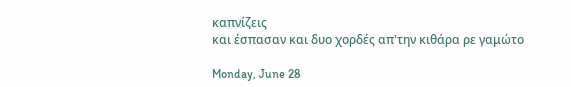καπνίζεις
και έσπασαν και δυο χορδές απ'την κιθάρα ρε γαμώτο

Monday, June 28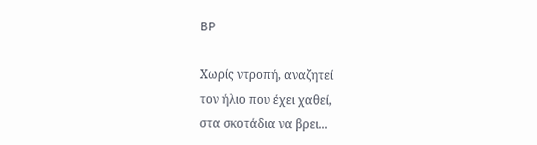BP

Χωρίς ντροπή, αναζητεί
τον ήλιο που έχει χαθεί,
στα σκοτάδια να βρει...